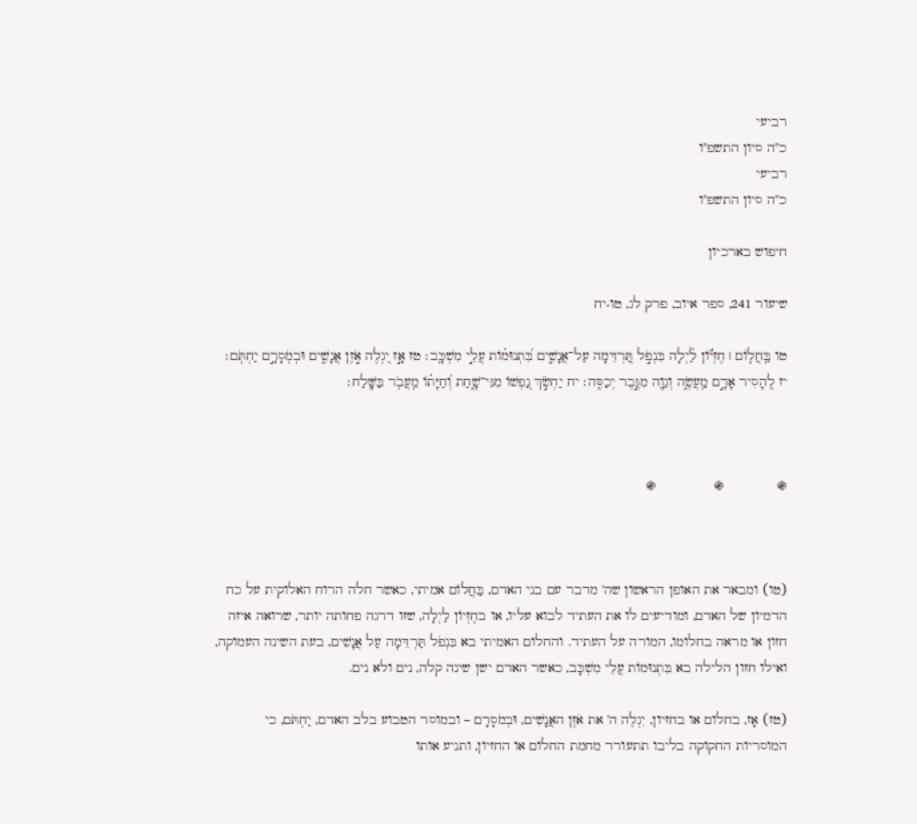רביעי
כ"ה סיון התשפ"ו
רביעי
כ"ה סיון התשפ"ו

חיפוש בארכיון

שיעור 241, ספר איוב, פרק לג, טו-יח

טו בַּֽחֲל֤וֹם ׀ חֶזְי֬וֹן לַ֗יְלָה בִּנְפֹ֣ל תַּ֭רְדֵּמָה עַל־אֲנָשִׁ֑ים בִּ֝תְנוּמ֗וֹת עֲלֵ֣י מִשְׁכָּֽב׃ טז אָ֣ז יִ֭גְלֶה אֹ֣זֶן אֲנָשִׁ֑ים וּבְמֹ֖סָרָ֣ם יַחְתֹּֽם׃ יז לְ֭הָסִיר אָדָ֣ם מַֽעֲשֶׂ֑ה וְגֵוָ֖ה מִגֶּ֣בֶר יְכַסֶּֽה׃ יח יַחְשֹׂ֣ךְ נַ֭פְשׁוֹ מִנִּי־שָׁ֑חַת וְ֝חַיָּת֗וֹ מֵֽעֲבֹ֥ר בַּשָּֽׁלַח׃



֍             ֍              ֍



(טו) ומבאר את האופן הראשון שה' מדבר עם בני האדם, בַּחֲלוֹם אמיתי, כאשר חלה הרוח האלוקית על כח הדמיון של האדם, ומודיעים לו את העתיד לבוא עליו, או בחֶזְיוֹן לַיְלָה, שזו דרגה פחותה יותר, שרואה איזה חזון או מראה בחלומו, המורה על העתיד. והחלום האמיתי בא בִּנְפֹל תַּרְדֵּמָה עַל אֲנָשִׁים, בעת השינה העמוקה, ואילו חזון הלילה בא בִּתְנוּמוֹת עֲלֵי מִשְׁכָּב, כאשר האדם ישן שינה קלה, נים ולא נים.

(טז) אָז, בחלום או בחזיון, יִגְלֶה ה' את אֹזֶן האֲנָשִׁים, וּבְמֹסָרָם – ובמוסר הטבוע בלב האדם, יַחְתֹּם, כי המוסריות החקוקה בליבו תתעורר מחמת החלום או החזיון, ותניע אותו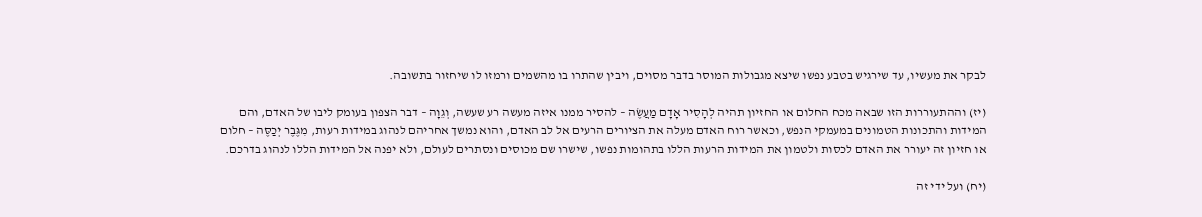לבקר את מעשיו, עד שירגיש בטבע נפשו שיצא מגבולות המוסר בדבר מסוים, ויבין שהתרו בו מהשמים ורמזו לו שיחזור בתשובה.

(יז) וההתעוררות הזו שבאה מכח החלום או החזיון תהיה לְהָסִיר אָדָם מַעֲשֶׂה – להסיר ממנו איזה מעשה רע שעשה, וְגֵוָה – דבר הצפון בעומק ליבו של האדם, והם המידות והתכונות הטמונים במעמקי הנפש, וכאשר רוח האדם מעלה את הציורים הרעים אל לב האדם, והוא נמשך אחריהם לנהוג במידות רעות, מִגֶּבֶר יְכַסֶּה – חלום או חזיון זה יעורר את האדם לכסות ולטמון את המידות הרעות הללו בתהומות נפשו, שישרו שם מכוסים ונסתרים לעולם, ולא יפנה אל המידות הללו לנהוג בדרכם.

(יח) ועל ידי זה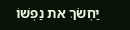יַחְשֹׂךְ את נַפְשׁוֹ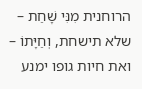הרוחנית מִנִּי שָׁחַת – שלא תישחת, וְחַיָּתוֹ – ואת חיות גופו ימנע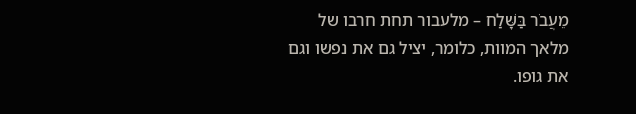מֵעֲבֹר בַּשָּׁלַח – מלעבור תחת חרבו של מלאך המוות, כלומר, יציל גם את נפשו וגם את גופו.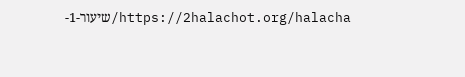https://2halachot.org/halacha/שיעור-1-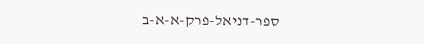ספר-דניאל-פרק-א-א-ב